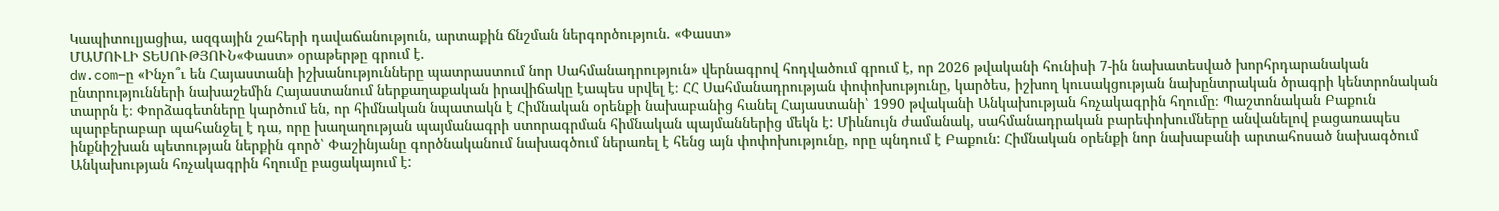Կապիտուլյացիա, ազգային շահերի դավաճանություն, արտաքին ճնշման ներգործություն. «Փաստ»
ՄԱՄՈՒԼԻ ՏԵՍՈՒԹՅՈՒՆ«Փաստ» օրաթերթը գրում է.
dw.com–ը «Ինչո՞ւ են Հայաստանի իշխանությունները պատրաստում նոր Սահմանադրություն» վերնագրով հոդվածում գրում է, որ 2026 թվականի հունիսի 7-ին նախատեսված խորհրդարանական ընտրությունների նախաշեմին Հայաստանում ներքաղաքական իրավիճակը էապես սրվել է։ ՀՀ Սահմանադրության փոփոխությունը, կարծես, իշխող կուսակցության նախընտրական ծրագրի կենտրոնական տարրն է։ Փորձագետները կարծում են, որ հիմնական նպատակն է Հիմնական օրենքի նախաբանից հանել Հայաստանի՝ 1990 թվականի Անկախության հռչակագրին հղումը։ Պաշտոնական Բաքուն պարբերաբար պահանջել է դա, որը խաղաղության պայմանագրի ստորագրման հիմնական պայմաններից մեկն է: Միևնույն ժամանակ, սահմանադրական բարեփոխումները անվանելով բացառապես ինքնիշխան պետության ներքին գործ՝ Փաշինյանը գործնականում նախագծում ներառել է հենց այն փոփոխությունը, որը պնդում է Բաքուն: Հիմնական օրենքի նոր նախաբանի արտահոսած նախագծում Անկախության հռչակագրին հղումը բացակայում է: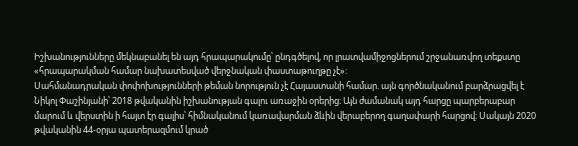Իշխանությունները մեկնաբանել են այդ հրապարակումը՝ ընդգծելով, որ լրատվամիջոցներում շրջանառվող տեքստը «հրապարակման համար նախատեսված վերջնական փաստաթուղթը չէ»:
Սահմանադրական փոփոխությունների թեման նորություն չէ Հայաստանի համար. այն գործնականում բարձրացվել է Նիկոլ Փաշինյանի՝ 2018 թվականին իշխանության գալու առաջին օրերից։ Այն ժամանակ այդ հարցը պարբերաբար մարում և վերստին ի հայտ էր գալիս՝ հիմնականում կառավարման ձևին վերաբերող գաղափարի հարցով։ Սակայն 2020 թվականին 44-օրյա պատերազմում կրած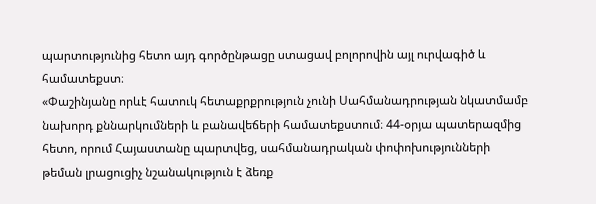պարտությունից հետո այդ գործընթացը ստացավ բոլորովին այլ ուրվագիծ և համատեքստ։
«Փաշինյանը որևէ հատուկ հետաքրքրություն չունի Սահմանադրության նկատմամբ նախորդ քննարկումների և բանավեճերի համատեքստում։ 44-օրյա պատերազմից հետո, որում Հայաստանը պարտվեց, սահմանադրական փոփոխությունների թեման լրացուցիչ նշանակություն է ձեռք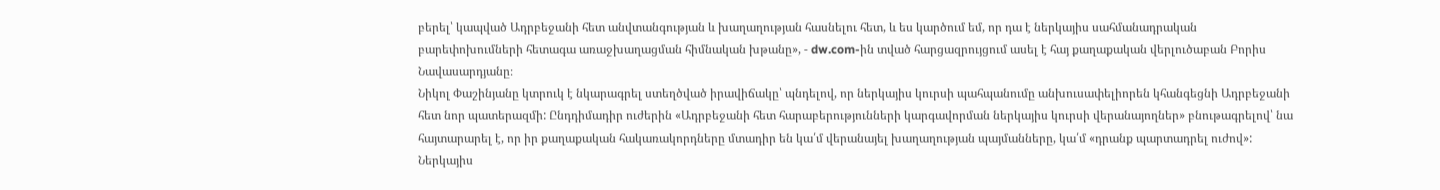բերել՝ կապված Ադրբեջանի հետ անվտանգության և խաղաղության հասնելու հետ, և ես կարծում եմ, որ դա է ներկայիս սահմանադրական բարեփոխումների հետագա առաջխաղացման հիմնական խթանը», - dw.com-ին տված հարցազրույցում ասել է հայ քաղաքական վերլուծաբան Բորիս Նավասարդյանը։
Նիկոլ Փաշինյանը կտրուկ է նկարագրել ստեղծված իրավիճակը՝ պնդելով, որ ներկայիս կուրսի պահպանումը անխուսափելիորեն կհանգեցնի Ադրբեջանի հետ նոր պատերազմի: Ընդդիմադիր ուժերին «Ադրբեջանի հետ հարաբերությունների կարգավորման ներկայիս կուրսի վերանայողներ» բնութագրելով՝ նա հայտարարել է, որ իր քաղաքական հակառակորդները մտադիր են կա՛մ վերանայել խաղաղության պայմանները, կա՛մ «դրանք պարտադրել ուժով»: Ներկայիս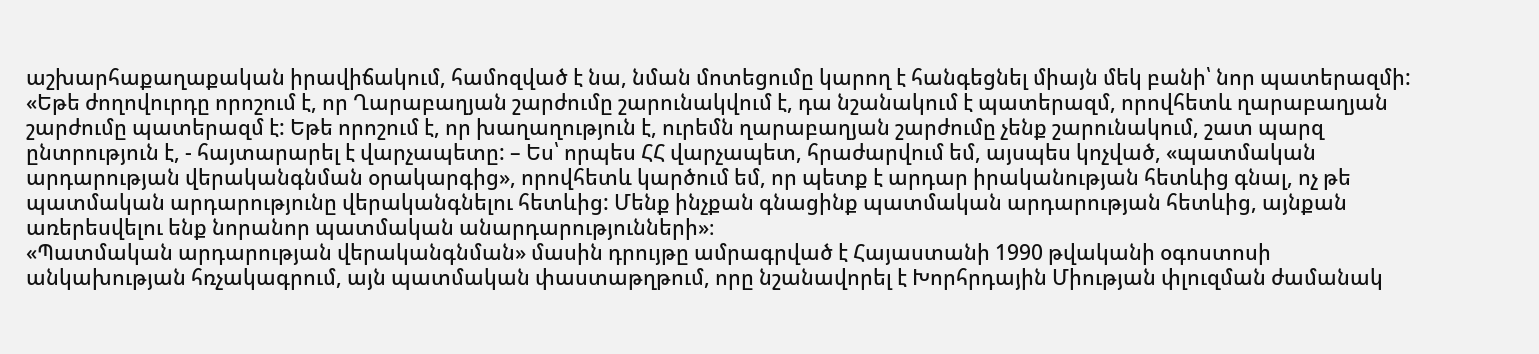աշխարհաքաղաքական իրավիճակում, համոզված է նա, նման մոտեցումը կարող է հանգեցնել միայն մեկ բանի՝ նոր պատերազմի: «Եթե ժողովուրդը որոշում է, որ Ղարաբաղյան շարժումը շարունակվում է, դա նշանակում է պատերազմ, որովհետև ղարաբաղյան շարժումը պատերազմ է: Եթե որոշում է, որ խաղաղություն է, ուրեմն ղարաբաղյան շարժումը չենք շարունակում, շատ պարզ ընտրություն է, - հայտարարել է վարչապետը: – Ես՝ որպես ՀՀ վարչապետ, հրաժարվում եմ, այսպես կոչված, «պատմական արդարության վերականգնման օրակարգից», որովհետև կարծում եմ, որ պետք է արդար իրականության հետևից գնալ, ոչ թե պատմական արդարությունը վերականգնելու հետևից: Մենք ինչքան գնացինք պատմական արդարության հետևից, այնքան առերեսվելու ենք նորանոր պատմական անարդարությունների»։
«Պատմական արդարության վերականգնման» մասին դրույթը ամրագրված է Հայաստանի 1990 թվականի օգոստոսի անկախության հռչակագրում, այն պատմական փաստաթղթում, որը նշանավորել է Խորհրդային Միության փլուզման ժամանակ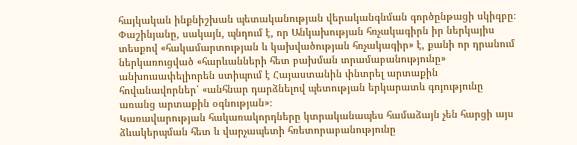հայկական ինքնիշխան պետականության վերականգնման գործընթացի սկիզբը։ Փաշինյանը, սակայն, պնդում է, որ Անկախության հռչակագիրն իր ներկայիս տեսքով «հակամարտության և կախվածության հռչակագիր» է, քանի որ դրանում ներկառուցված «հարևանների հետ բախման տրամաբանությունը» անխուսափելիորեն ստիպում է Հայաստանին փնտրել արտաքին հովանավորներ՝ «անհնար դարձնելով պետության երկարատև գոյությունը առանց արտաքին օգնության»։
Կառավարության հակառակորդները կտրականապես համաձայն չեն հարցի այս ձևակերպման հետ և վարչապետի հռետորաբանությունը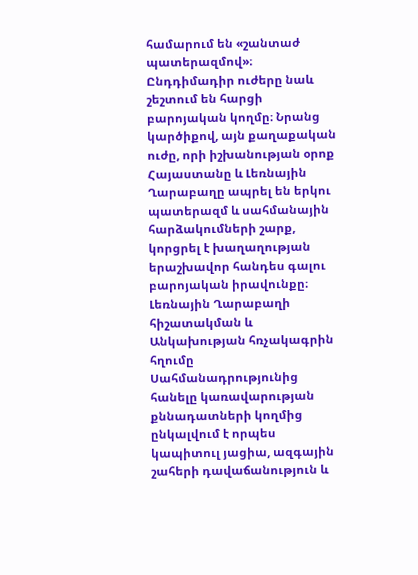համարում են «շանտաժ պատերազմով»։ Ընդդիմադիր ուժերը նաև շեշտում են հարցի բարոյական կողմը։ Նրանց կարծիքով, այն քաղաքական ուժը, որի իշխանության օրոք Հայաստանը և Լեռնային Ղարաբաղը ապրել են երկու պատերազմ և սահմանային հարձակումների շարք, կորցրել է խաղաղության երաշխավոր հանդես գալու բարոյական իրավունքը։
Լեռնային Ղարաբաղի հիշատակման և Անկախության հռչակագրին հղումը Սահմանադրությունից հանելը կառավարության քննադատների կողմից ընկալվում է որպես կապիտուլ յացիա, ազգային շահերի դավաճանություն և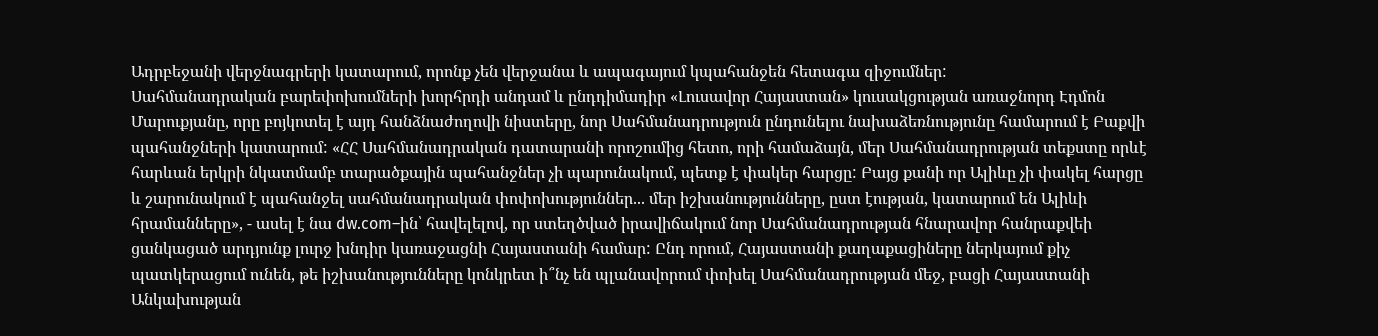Ադրբեջանի վերջնագրերի կատարում, որոնք չեն վերջանա և ապագայում կպահանջեն հետագա զիջումներ:
Սահմանադրական բարեփոխումների խորհրդի անդամ և ընդդիմադիր «Լուսավոր Հայաստան» կուսակցության առաջնորդ Էդմոն Մարուքյանը, որը բոյկոտել է այդ հանձնաժողովի նիստերը, նոր Սահմանադրություն ընդունելու նախաձեռնությունը համարում է Բաքվի պահանջների կատարում: «ՀՀ Սահմանադրական դատարանի որոշումից հետո, որի համաձայն, մեր Սահմանադրության տեքստը որևէ հարևան երկրի նկատմամբ տարածքային պահանջներ չի պարունակում, պետք է փակեր հարցը: Բայց քանի որ Ալիևը չի փակել հարցը և շարունակում է պահանջել սահմանադրական փոփոխություններ... մեր իշխանությունները, ըստ էության, կատարում են Ալիևի հրամանները», - ասել է նա dw.com–ին՝ հավելելով, որ ստեղծված իրավիճակում նոր Սահմանադրության հնարավոր հանրաքվեի ցանկացած արդյունք լուրջ խնդիր կառաջացնի Հայաստանի համար: Ընդ որում, Հայաստանի քաղաքացիները ներկայում քիչ պատկերացում ունեն, թե իշխանությունները կոնկրետ ի՞նչ են պլանավորում փոխել Սահմանադրության մեջ, բացի Հայաստանի Անկախության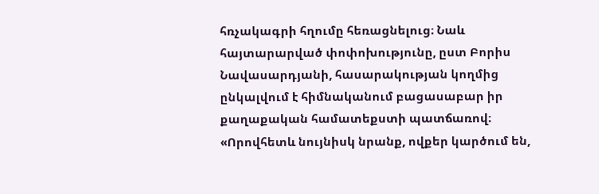հռչակագրի հղումը հեռացնելուց։ Նաև հայտարարված փոփոխությունը, ըստ Բորիս Նավասարդյանի, հասարակության կողմից ընկալվում է հիմնականում բացասաբար իր քաղաքական համատեքստի պատճառով։ «Որովհետև նույնիսկ նրանք, ովքեր կարծում են,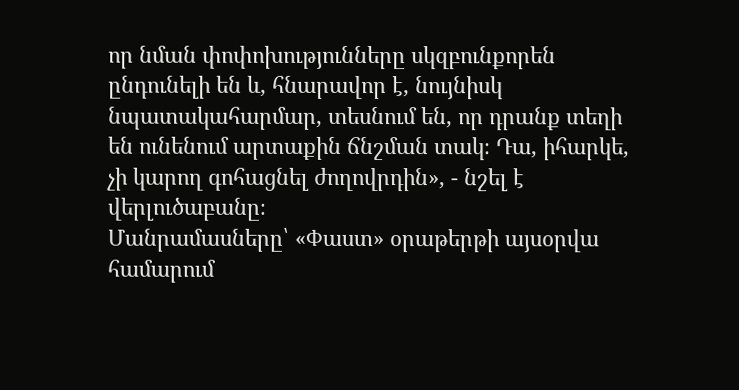որ նման փոփոխությունները սկզբունքորեն ընդունելի են և, հնարավոր է, նույնիսկ նպատակահարմար, տեսնում են, որ դրանք տեղի են ունենում արտաքին ճնշման տակ։ Դա, իհարկե, չի կարող գոհացնել ժողովրդին», - նշել է վերլուծաբանը։
Մանրամասները՝ «Փաստ» օրաթերթի այսօրվա համարում